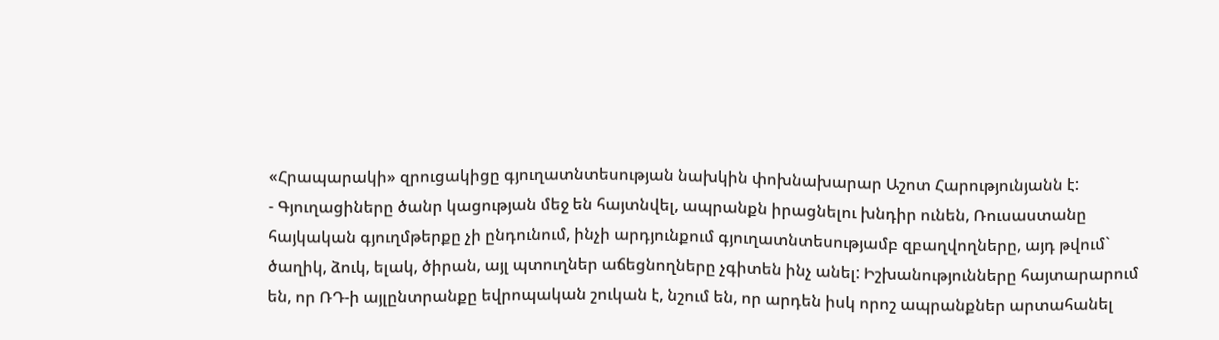«Հրապարակի» զրուցակիցը գյուղատնտեսության նախկին փոխնախարար Աշոտ Հարությունյանն է:
- Գյուղացիները ծանր կացության մեջ են հայտնվել, ապրանքն իրացնելու խնդիր ունեն, Ռուսաստանը հայկական գյուղմթերքը չի ընդունում, ինչի արդյունքում գյուղատնտեսությամբ զբաղվողները, այդ թվում` ծաղիկ, ձուկ, ելակ, ծիրան, այլ պտուղներ աճեցնողները չգիտեն ինչ անել: Իշխանությունները հայտարարում են, որ ՌԴ-ի այլընտրանքը եվրոպական շուկան է, նշում են, որ արդեն իսկ որոշ ապրանքներ արտահանել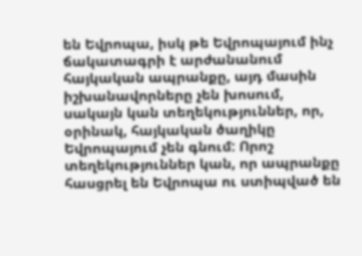են Եվրոպա, իսկ թե Եվրոպայում ինչ ճակատագրի է արժանանում հայկական ապրանքը, այդ մասին իշխանավորները չեն խոսում, սակայն կան տեղեկություններ, որ, օրինակ, հայկական ծաղիկը Եվրոպայում չեն գնում: Որոշ տեղեկություններ կան, որ ապրանքը հասցրել են Եվրոպա ու ստիպված են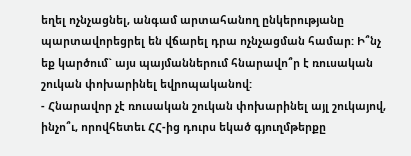եղել ոչնչացնել, անգամ արտահանող ընկերությանը պարտավորեցրել են վճարել դրա ոչնչացման համար: Ի՞նչ եք կարծում` այս պայմաններում հնարավո՞ր է ռուսական շուկան փոխարինել եվրոպականով:
- Հնարավոր չէ ռուսական շուկան փոխարինել այլ շուկայով, ինչո՞ւ, որովհետեւ ՀՀ-ից դուրս եկած գյուղմթերքը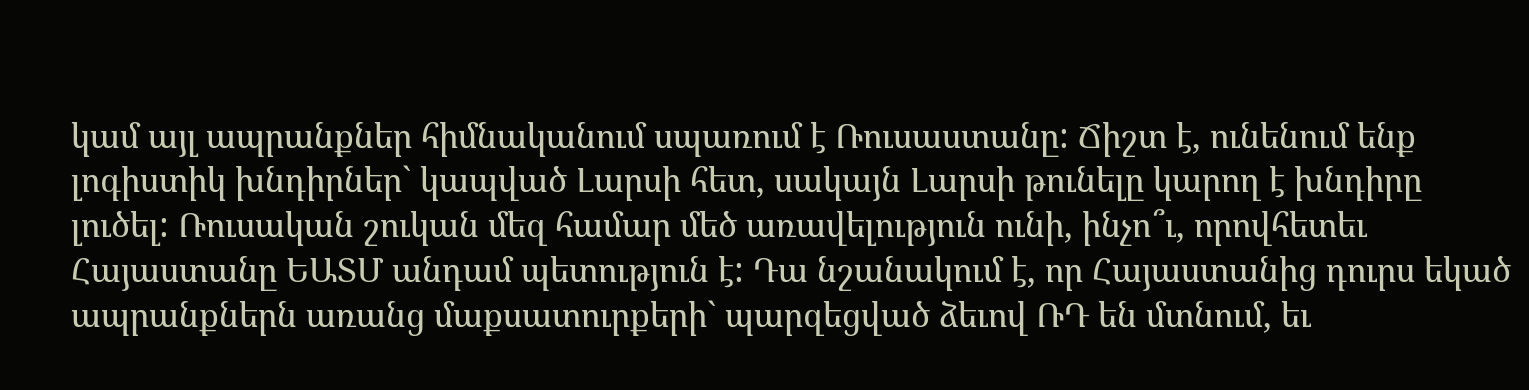կամ այլ ապրանքներ հիմնականում սպառում է Ռուսաստանը: Ճիշտ է, ունենում ենք լոգիստիկ խնդիրներ` կապված Լարսի հետ, սակայն Լարսի թունելը կարող է խնդիրը լուծել: Ռուսական շուկան մեզ համար մեծ առավելություն ունի, ինչո՞ւ, որովհետեւ Հայաստանը ԵԱՏՄ անդամ պետություն է: Դա նշանակում է, որ Հայաստանից դուրս եկած ապրանքներն առանց մաքսատուրքերի` պարզեցված ձեւով ՌԴ են մտնում, եւ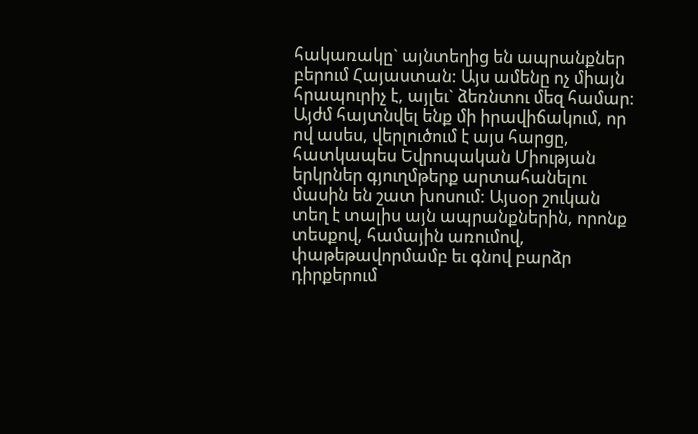հակառակը` այնտեղից են ապրանքներ բերում Հայաստան: Այս ամենը ոչ միայն հրապուրիչ է, այլեւ` ձեռնտու մեզ համար: Այժմ հայտնվել ենք մի իրավիճակում, որ ով ասես, վերլուծում է այս հարցը, հատկապես Եվրոպական Միության երկրներ գյուղմթերք արտահանելու մասին են շատ խոսում: Այսօր շուկան տեղ է տալիս այն ապրանքներին, որոնք տեսքով, համային առումով, փաթեթավորմամբ եւ գնով բարձր դիրքերում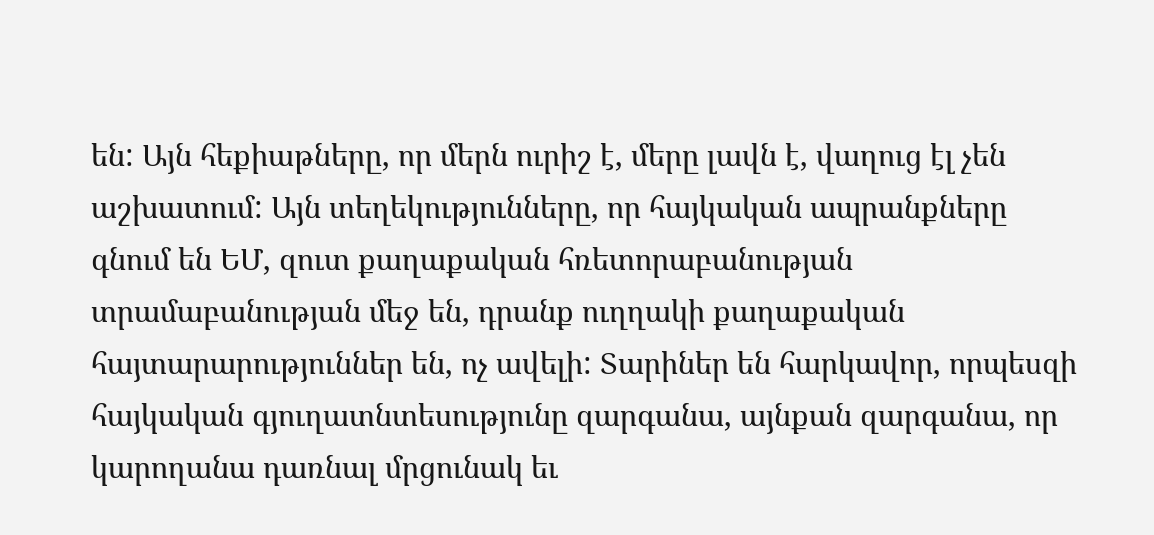են: Այն հեքիաթները, որ մերն ուրիշ է, մերը լավն է, վաղուց էլ չեն աշխատում: Այն տեղեկությունները, որ հայկական ապրանքները գնում են ԵՄ, զուտ քաղաքական հռետորաբանության տրամաբանության մեջ են, դրանք ուղղակի քաղաքական հայտարարություններ են, ոչ ավելի: Տարիներ են հարկավոր, որպեսզի հայկական գյուղատնտեսությունը զարգանա, այնքան զարգանա, որ կարողանա դառնալ մրցունակ եւ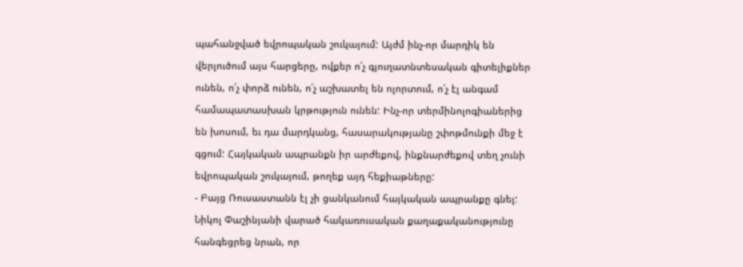պահանջված եվրոպական շուկայում: Այժմ ինչ-որ մարդիկ են վերլուծում այս հարցերը, ովքեր ո՛չ գյուղատնտեսական գիտելիքներ ունեն, ո՛չ փորձ ունեն, ո՛չ աշխատել են ոլորտում, ո՛չ էլ անգամ համապատասխան կրթություն ունեն: Ինչ-որ տերմինոլոգիաներից են խոսում, եւ դա մարդկանց, հասարակությանը շփոթմունքի մեջ է գցում: Հայկական ապրանքն իր արժեքով, ինքնարժեքով տեղ չունի եվրոպական շուկայում, թողեք այդ հեքիաթները:
- Բայց Ռուսաստանն էլ չի ցանկանում հայկական ապրանքը գնել: Նիկոլ Փաշինյանի վարած հակառուսական քաղաքականությունը հանգեցրեց նրան, որ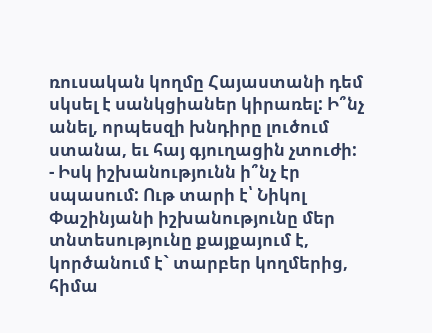ռուսական կողմը Հայաստանի դեմ սկսել է սանկցիաներ կիրառել: Ի՞նչ անել, որպեսզի խնդիրը լուծում ստանա, եւ հայ գյուղացին չտուժի:
- Իսկ իշխանությունն ի՞նչ էր սպասում: Ութ տարի է՝ Նիկոլ Փաշինյանի իշխանությունը մեր տնտեսությունը քայքայում է, կործանում է` տարբեր կողմերից, հիմա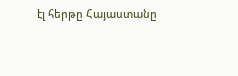էլ հերթը Հայաստանը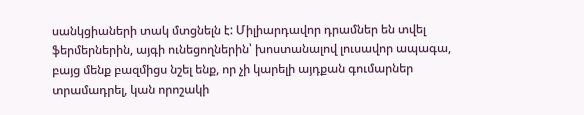սանկցիաների տակ մտցնելն է: Միլիարդավոր դրամներ են տվել ֆերմերներին, այգի ունեցողներին՝ խոստանալով լուսավոր ապագա, բայց մենք բազմիցս նշել ենք, որ չի կարելի այդքան գումարներ տրամադրել, կան որոշակի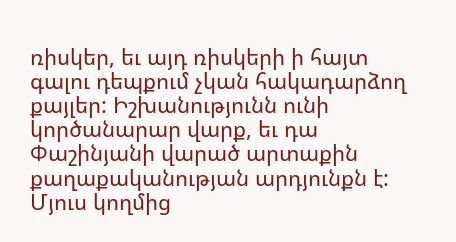ռիսկեր, եւ այդ ռիսկերի ի հայտ գալու դեպքում չկան հակադարձող քայլեր: Իշխանությունն ունի կործանարար վարք, եւ դա Փաշինյանի վարած արտաքին քաղաքականության արդյունքն է: Մյուս կողմից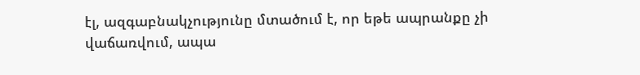էլ, ազգաբնակչությունը մտածում է, որ եթե ապրանքը չի վաճառվում, ապա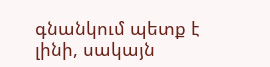գնանկում պետք է լինի, սակայն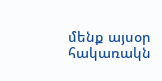մենք այսօր հակառակն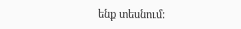ենք տեսնում: